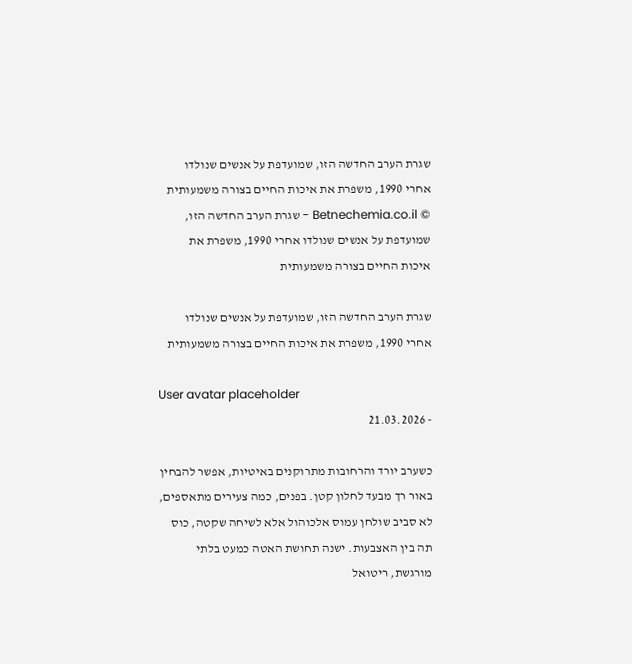שגרת הערב החדשה הזו, שמועדפת על אנשים שנולדו אחרי 1990, משפרת את איכות החיים בצורה משמעותית
© Betnechemia.co.il - שגרת הערב החדשה הזו, שמועדפת על אנשים שנולדו אחרי 1990, משפרת את איכות החיים בצורה משמעותית

שגרת הערב החדשה הזו, שמועדפת על אנשים שנולדו אחרי 1990, משפרת את איכות החיים בצורה משמעותית

User avatar placeholder
- 21.03.2026

כשערב יורד והרחובות מתרוקנים באיטיות, אפשר להבחין באור רך מבעד לחלון קטן. בפנים, כמה צעירים מתאספים, לא סביב שולחן עמוס אלכוהול אלא לשיחה שקטה, כוס תה בין האצבעות. ישנה תחושת האטה כמעט בלתי מורגשת, ריטואל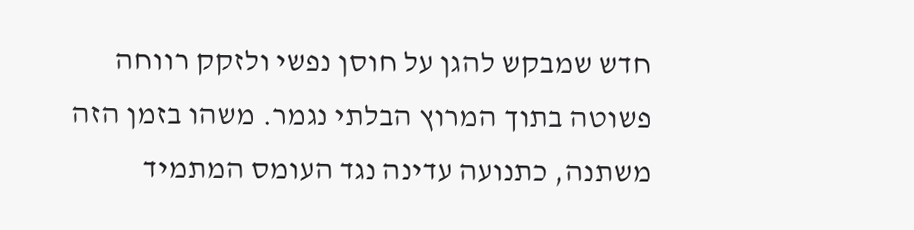חדש שמבקש להגן על חוסן נפשי ולזקק רווחה פשוטה בתוך המרוץ הבלתי נגמר. משהו בזמן הזה משתנה, כתנועה עדינה נגד העומס המתמיד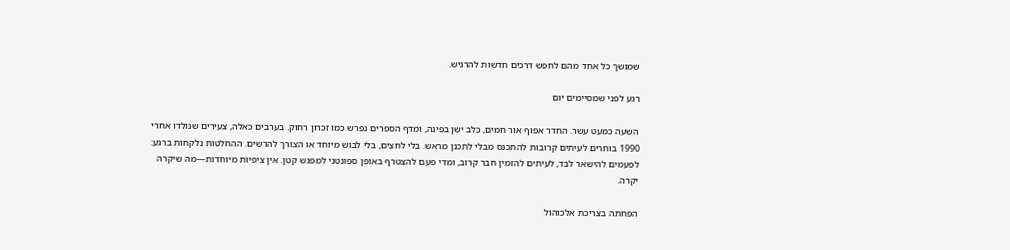שמושך כל אחד מהם לחפש דרכים חדשות להרגיש.

רגע לפני שמסיימים יום

השעה כמעט עשר. החדר אפוף אור חמים, כלב ישן בפינה, ומדף הספרים נפרש כמו זכרון רחוק. בערבים כאלה, צעירים שנולדו אחרי 1990 בוחרים לעיתים קרובות להתכנס מבלי לתכנן מראש. בלי לחצים, בלי לבוש מיוחד או הצורך להרשים. ההחלטות נלקחות ברגע: לפעמים להישאר לבד, לעיתים להזמין חבר קרוב, ומדי פעם להצטרף באופן ספונטני למפגש קטן. אין ציפיות מיוחדות—מה שיקרה יקרה.

הפחתה בצריכת אלכוהול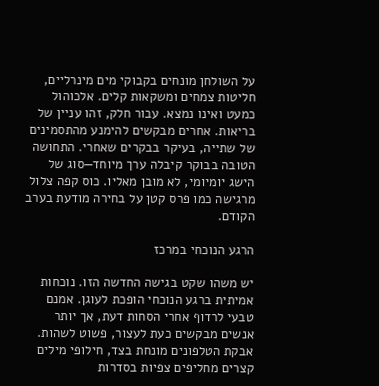על השולחן מונחים בקבוקי מים מינרליים, חליטות צמחים ומשקאות קלים. אלכוהול כמעט ואינו נמצא. עבור חלק, זהו עניין של בריאות. אחרים מבקשים להימנע מהתסמינים של שתייה, בעיקר בבקרים שאחרי. התחושה הטובה בבוקר קיבלה ערך מיוחד—סוג של הישג יומיומי, לא מובן מאליו. כוס קפה צלול מרגישה כמו פרס קטן על בחירה מודעת בערב הקודם.

הרגע הנוכחי במרכז

יש משהו שקט בגישה החדשה הזו. נוכחות אמיתית ברגע הנוכחי הופכת לעוגן. אמנם טבעי לרדוף אחרי הסחות דעת, אך יותר אנשים מבקשים כעת לעצור, פשוט לשהות. אבקת הטלפונים מונחת בצד, חילופי מילים קצרים מחליפים צפיות בסדרות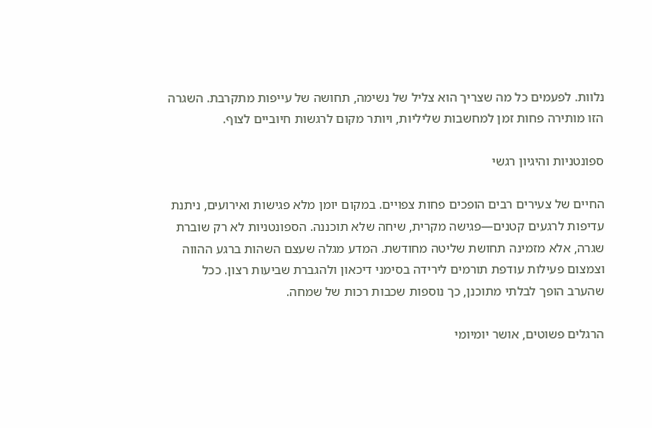נלוות. לפעמים כל מה שצריך הוא צליל של נשימה, תחושה של עייפות מתקרבת. השגרה הזו מותירה פחות זמן למחשבות שליליות, ויותר מקום לרגשות חיוביים לצוף.

ספונטניות והיגיון רגשי

החיים של צעירים רבים הופכים פחות צפויים. במקום יומן מלא פגישות ואירועים, ניתנת עדיפות לרגעים קטנים—פגישה מקרית, שיחה שלא תוכננה. הספונטניות לא רק שוברת שגרה, אלא מזמינה תחושת שליטה מחודשת. המדע מגלה שעצם השהות ברגע ההווה וצמצום פעילות עודפת תורמים לירידה בסימני דיכאון ולהגברת שביעות רצון. ככל שהערב הופך לבלתי מתוכנן, כך נוספות שכבות רכות של שמחה.

הרגלים פשוטים, אושר יומיומי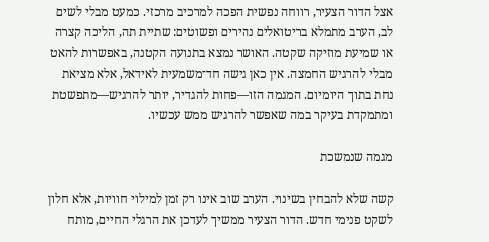אצל הדור הצעיר, רווחה נפשית הפכה למרכיב מרכזי. כמעט מבלי לשים לב, הערב מתמלא בריטואלים נהירים ופשוטים: שתיית תה, הליכה קצרה או שמיעת מוזיקה שקטה. האושר נמצא בתנועה הקטנה, באפשרות להאט מבלי להרגיש החמצה. אין כאן גישה חד־משמעית לאידאל, אלא מציאת נחת בתוך היומיום. המגמה הזו—פחות להגדיר, יותר להרגיש—מתפשטת ומתמקדת בעיקר במה שאפשר להרגיש ממש עכשיו.

מגמה שנמשכת

קשה שלא להבחין בשינוי. הערב שוב אינו רק זמן למילוי חוויות, אלא חלון לשקט פנימי חדש. הדור הצעיר ממשיך לעדכן את הרגלי החיים, מותח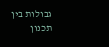גבולות בין תכנון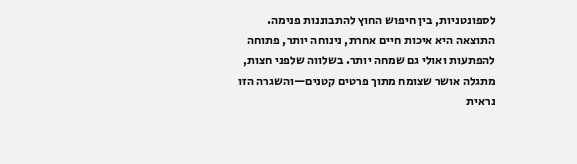לספונטניות, בין חיפוש החוץ להתבוננות פנימה. התוצאה היא איכות חיים אחרת, נינוחה יותר, פתוחה להפתעות ואולי גם שמחה יותר. בשלווה שלפני חצות, מתגלה אושר שצומח מתוך פרטים קטנים—והשגרה הזו נראית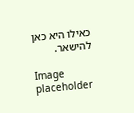כאילו היא כאן להישאר.

Image placeholder